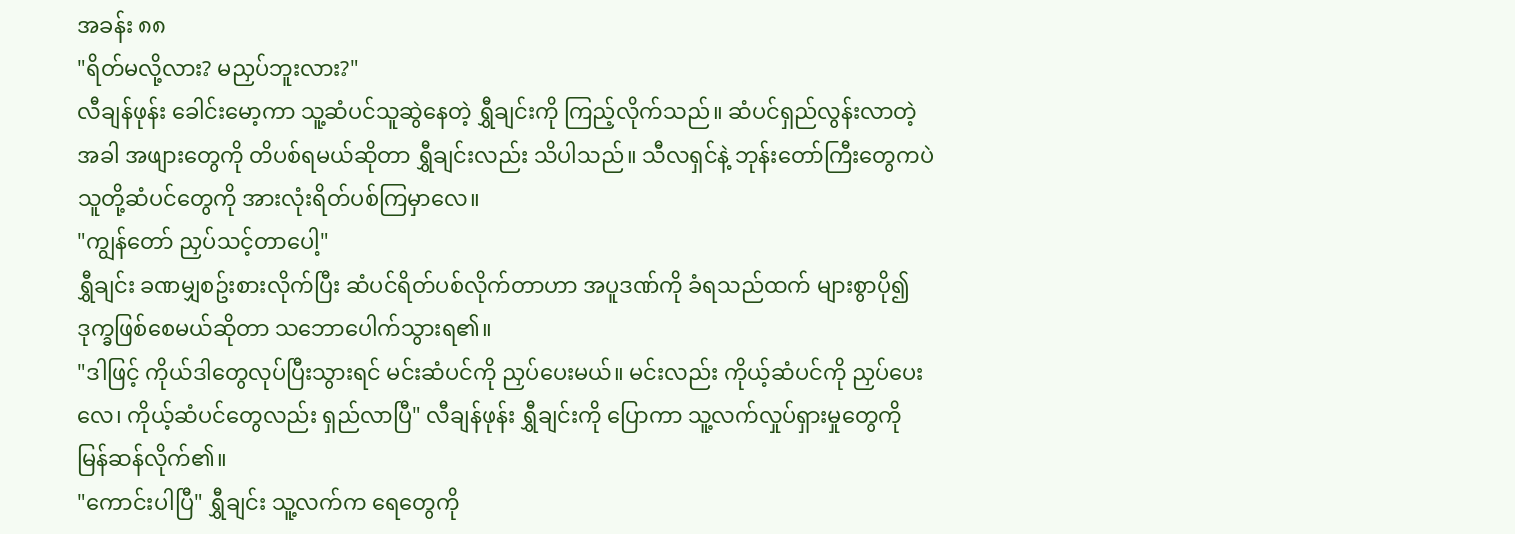အခန်း ၈၈
"ရိတ်မလို့လား? မညှပ်ဘူးလား?"
လီချန်ဖုန်း ခေါင်းမော့ကာ သူ့ဆံပင်သူဆွဲနေတဲ့ ရွှီချင်းကို ကြည့်လိုက်သည်။ ဆံပင်ရှည်လွန်းလာတဲ့အခါ အဖျားတွေကို တိပစ်ရမယ်ဆိုတာ ရွှီချင်းလည်း သိပါသည်။ သီလရှင်နဲ့ ဘုန်းတော်ကြီးတွေကပဲ သူတို့ဆံပင်တွေကို အားလုံးရိတ်ပစ်ကြမှာလေ။
"ကျွန်တော် ညှပ်သင့်တာပေါ့"
ရွှီချင်း ခဏမျှစဥ်းစားလိုက်ပြီး ဆံပင်ရိတ်ပစ်လိုက်တာဟာ အပူဒဏ်ကို ခံရသည်ထက် များစွာပို၍ ဒုက္ခဖြစ်စေမယ်ဆိုတာ သဘောပေါက်သွားရ၏။
"ဒါဖြင့် ကိုယ်ဒါတွေလုပ်ပြီးသွားရင် မင်းဆံပင်ကို ညှပ်ပေးမယ်။ မင်းလည်း ကိုယ့်ဆံပင်ကို ညှပ်ပေးလေ၊ ကိုယ့်ဆံပင်တွေလည်း ရှည်လာပြီ" လီချန်ဖုန်း ရွှီချင်းကို ပြောကာ သူ့လက်လှုပ်ရှားမှုတွေကို မြန်ဆန်လိုက်၏။
"ကောင်းပါပြီ" ရွှီချင်း သူ့လက်က ရေတွေကို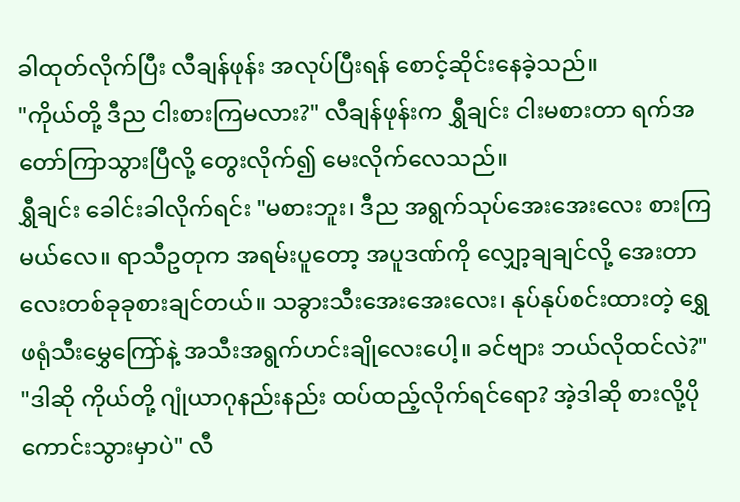ခါထုတ်လိုက်ပြီး လီချန်ဖုန်း အလုပ်ပြီးရန် စောင့်ဆိုင်းနေခဲ့သည်။
"ကိုယ်တို့ ဒီည ငါးစားကြမလား?" လီချန်ဖုန်းက ရွှီချင်း ငါးမစားတာ ရက်အတော်ကြာသွားပြီလို့ တွေးလိုက်၍ မေးလိုက်လေသည်။
ရွှီချင်း ခေါင်းခါလိုက်ရင်း "မစားဘူး၊ ဒီည အရွက်သုပ်အေးအေးလေး စားကြမယ်လေ။ ရာသီဥတုက အရမ်းပူတော့ အပူဒဏ်ကို လျှော့ချချင်လို့ အေးတာလေးတစ်ခုခုစားချင်တယ်။ သခွားသီးအေးအေးလေး၊ နုပ်နုပ်စင်းထားတဲ့ ရွှေဖရုံသီးမွှေကြော်နဲ့ အသီးအရွက်ဟင်းချိုလေးပေါ့။ ခင်ဗျား ဘယ်လိုထင်လဲ?"
"ဒါဆို ကိုယ်တို့ ဂျုံယာဂုနည်းနည်း ထပ်ထည့်လိုက်ရင်ရော? အဲ့ဒါဆို စားလို့ပိုကောင်းသွားမှာပဲ" လီ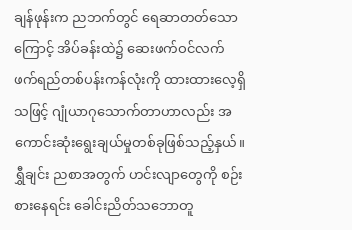ချန်ဖုန်းက ညဘက်တွင် ရေဆာတတ်သောကြောင့် အိပ်ခန်းထဲ၌ ဆေးဖက်ဝင်လက်ဖက်ရည်တစ်ပန်းကန်လုံးကို ထားထားလေ့ရှိသဖြင့် ဂျုံယာဂုသောက်တာဟာလည်း အကောင်းဆုံးရွေးချယ်မှုတစ်ခုဖြစ်သည့်နှယ်။
ရွှီချင်း ညစာအတွက် ဟင်းလျာတွေကို စဉ်းစားနေရင်း ခေါင်းညိတ်သဘောတူ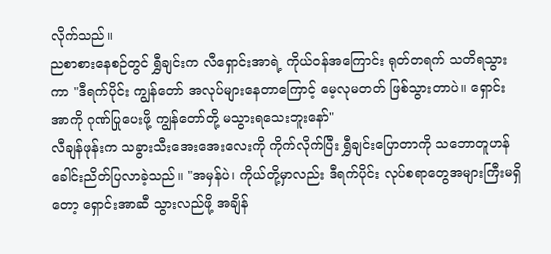လိုက်သည်။
ညစာစားနေစဉ်တွင် ရွှီချင်းက လီရှောင်းအာရဲ့ ကိုယ်ဝန်အကြောင်း ရုတ်တရက် သတိရသွားကာ "ဒီရက်ပိုင်း ကျွန်တော် အလုပ်များနေတာကြောင့် မေ့လုမတတ် ဖြစ်သွားတာပဲ။ ရှောင်းအာကို ဂုဏ်ပြုပေးဖို့ ကျွန်တော်တို့ မသွားရသေးဘူးနော်"
လီချန်ဖုန်းက သခွားသီးအေးအေးလေးကို ကိုက်လိုက်ပြီး ရွှီချင်းပြောတာကို သဘောတူဟန် ခေါင်းညိတ်ပြလာခဲ့သည်။ "အမှန်ပဲ၊ ကိုယ်တို့မှာလည်း ဒီရက်ပိုင်း လုပ်စရာတွေအများကြီးမရှိတော့ ရှောင်းအာဆီ သွားလည်ဖို့ အချိန်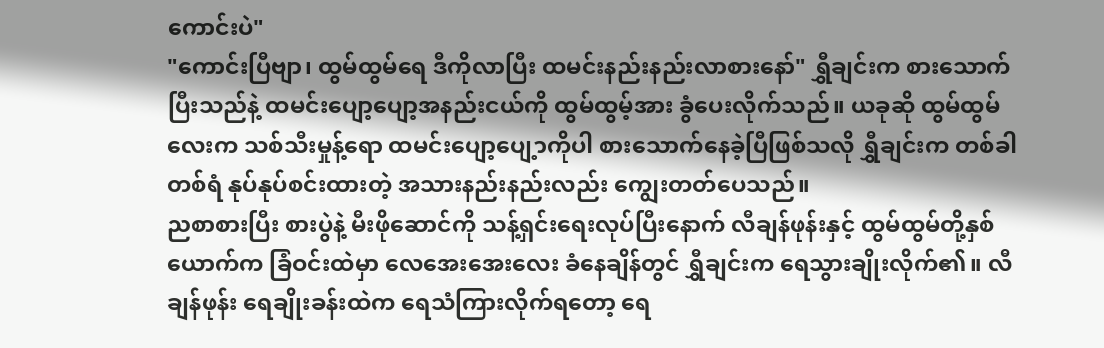ကောင်းပဲ"
"ကောင်းပြီဗျာ၊ ထွမ်ထွမ်ရေ ဒီကိုလာပြီး ထမင်းနည်းနည်းလာစားနော်" ရွှီချင်းက စားသောက်ပြီးသည်နဲ့ ထမင်းပျော့ပျော့အနည်းငယ်ကို ထွမ်ထွမ့်အား ခွံပေးလိုက်သည်။ ယခုဆို ထွမ်ထွမ်လေးက သစ်သီးမှုန့်ရော ထမင်းပျော့ပျေ့ာကိုပါ စားသောက်နေခဲ့ပြီဖြစ်သလို ရွှီချင်းက တစ်ခါတစ်ရံ နုပ်နုပ်စင်းထားတဲ့ အသားနည်းနည်းလည်း ကျွေးတတ်ပေသည်။
ညစာစားပြီး စားပွဲနဲ့ မီးဖိုဆောင်ကို သန့်ရှင်းရေးလုပ်ပြီးနောက် လီချန်ဖုန်းနှင့် ထွမ်ထွမ်တို့နှစ်ယောက်က ခြံဝင်းထဲမှာ လေအေးအေးလေး ခံနေချိန်တွင် ရွှီချင်းက ရေသွားချိုးလိုက်၏။ လီချန်ဖုန်း ရေချိုးခန်းထဲက ရေသံကြားလိုက်ရတော့ ရေ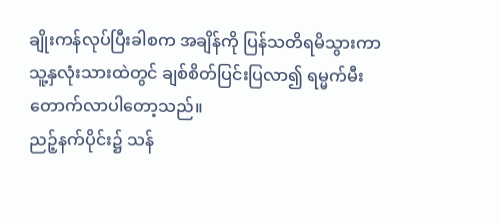ချိုးကန်လုပ်ပြီးခါစက အချိန်ကို ပြန်သတိရမိသွားကာ သူ့နှလုံးသားထဲတွင် ချစ်စိတ်ပြင်းပြလာ၍ ရမ္မက်မီးတောက်လာပါတော့သည်။
ညဉ့်နက်ပိုင်း၌ သန်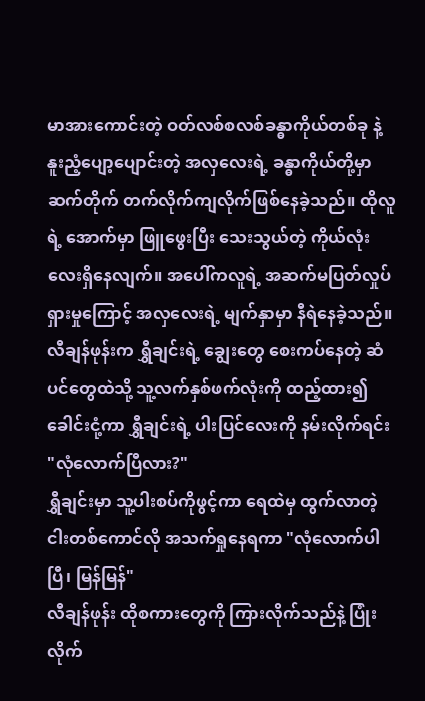မာအားကောင်းတဲ့ ဝတ်လစ်စလစ်ခန္ဓာကိုယ်တစ်ခု နဲ့ နူးညံ့ပျော့ပျောင်းတဲ့ အလှလေးရဲ့ ခန္ဓာကိုယ်တို့မှာ ဆက်တိုက် တက်လိုက်ကျလိုက်ဖြစ်နေခဲ့သည်။ ထိုလူရဲ့ အောက်မှာ ဖြူဖွေးပြီး သေးသွယ်တဲ့ ကိုယ်လုံးလေးရှိနေလျက်။ အပေါ်ကလူရဲ့ အဆက်မပြတ်လှုပ်ရှားမှုကြောင့် အလှလေးရဲ့ မျက်နှာမှာ နီရဲနေခဲ့သည်။
လီချန်ဖုန်းက ရွှီချင်းရဲ့ ချွေးတွေ စေးကပ်နေတဲ့ ဆံပင်တွေထဲသို့ သူ့လက်နှစ်ဖက်လုံးကို ထည့်ထား၍ ခေါင်းငုံ့ကာ ရွှီချင်းရဲ့ ပါးပြင်လေးကို နမ်းလိုက်ရင်း "လုံလောက်ပြီလား?"
ရွှီချင်းမှာ သူ့ပါးစပ်ကိုဖွင့်ကာ ရေထဲမှ ထွက်လာတဲ့ ငါးတစ်ကောင်လို အသက်ရှုနေရကာ "လုံလောက်ပါပြီ၊ မြန်မြန်"
လီချန်ဖုန်း ထိုစကားတွေကို ကြားလိုက်သည်နဲ့ ပြုံးလိုက်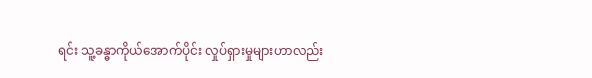ရင်း သူ့ခန္ဓာကိုယ်အောက်ပိုင်း လှုပ်ရှားမှုများဟာလည်း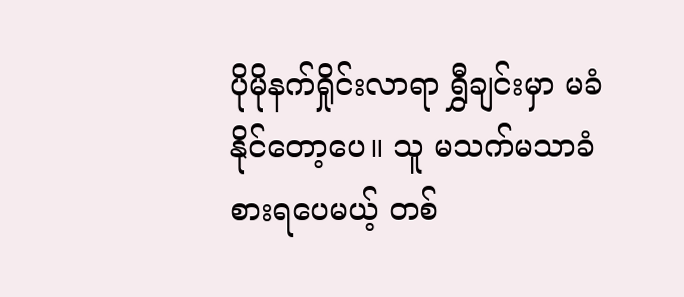ပိုမိုနက်ရှိုင်းလာရာ ရွှီချင်းမှာ မခံနိုင်တော့ပေ။ သူ မသက်မသာခံစားရပေမယ့် တစ်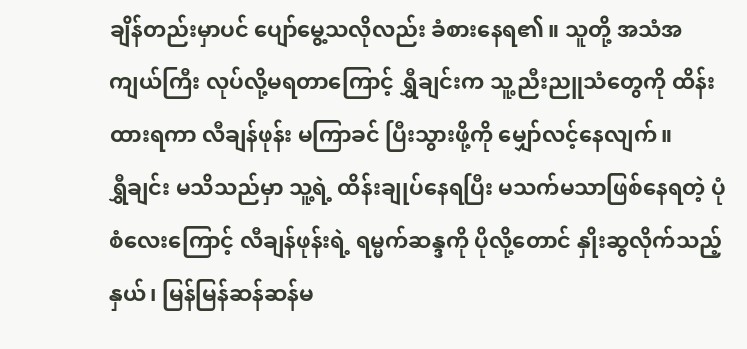ချိန်တည်းမှာပင် ပျော်မွေ့သလိုလည်း ခံစားနေရ၏။ သူတို့ အသံအကျယ်ကြီး လုပ်လို့မရတာကြောင့် ရွှီချင်းက သူ့ညီးညူသံတွေကို ထိန်းထားရကာ လီချန်ဖုန်း မကြာခင် ပြီးသွားဖို့ကို မျှော်လင့်နေလျက်။
ရွှီချင်း မသိသည်မှာ သူ့ရဲ့ ထိန်းချုပ်နေရပြီး မသက်မသာဖြစ်နေရတဲ့ ပုံစံလေးကြောင့် လီချန်ဖုန်းရဲ့ ရမ္မက်ဆန္ဒကို ပိုလို့တောင် နှိုးဆွလိုက်သည့်နှယ်၊ မြန်မြန်ဆန်ဆန်မ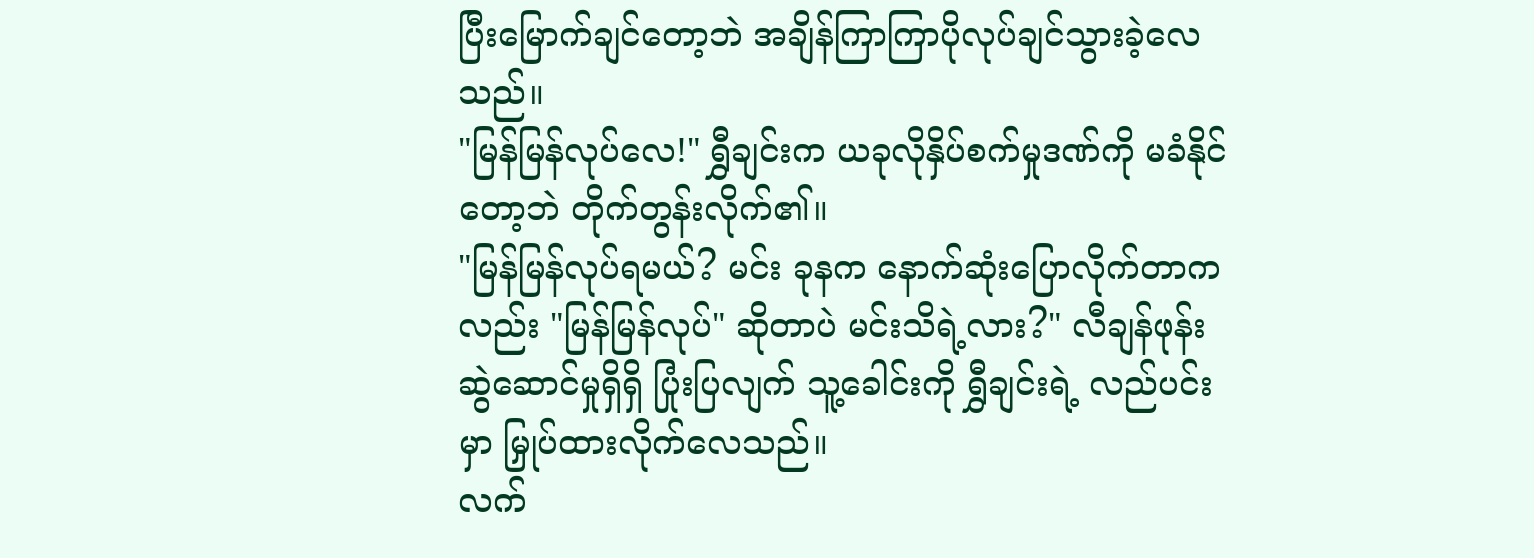ပြီးမြောက်ချင်တော့ဘဲ အချိန်ကြာကြာပိုလုပ်ချင်သွားခဲ့လေသည်။
"မြန်မြန်လုပ်လေ!" ရွှီချင်းက ယခုလိုနှိပ်စက်မှုဒဏ်ကို မခံနိုင်တော့ဘဲ တိုက်တွန်းလိုက်၏။
"မြန်မြန်လုပ်ရမယ်? မင်း ခုနက နောက်ဆုံးပြောလိုက်တာကလည်း "မြန်မြန်လုပ်" ဆိုတာပဲ မင်းသိရဲ့လား?" လီချန်ဖုန်း ဆွဲဆောင်မှုရှိရှိ ပြုံးပြလျက် သူ့ခေါင်းကို ရွှီချင်းရဲ့ လည်ပင်းမှာ မြှုပ်ထားလိုက်လေသည်။
လက်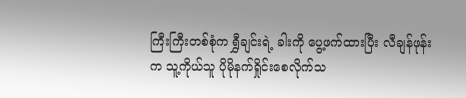ကြီးကြီးတစ်စုံက ရွှီချင်းရဲ့ ခါးကို ပွေ့ဖက်ထားပြီး လီချန်ဖုန်းက သူ့ကိုယ်သူ ပိုမိုနက်ရှိုင်းစေလိုက်သ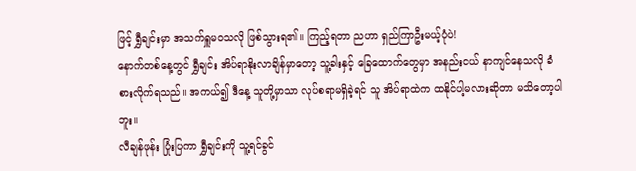ဖြင့် ရွှီချင်းမှာ အသက်ရှူမဝသလို ဖြစ်သွားရ၏။ ကြည့်ရတာ ညဟာ ရှည်ကြာဦးမယ့်ပုံပဲ!
နောက်တစ်နေ့တွင် ရွှီချင်း အိပ်ရာနိုးလာချိန်မှာတော့ သူ့ခါးနှင့် ခြေထောက်တွေမှာ အနည်းငယ် နာကျင်နေသလို ခံစားလိုက်ရသည်။ အကယ်၍ ဒီနေ့ သူတို့မှာသာ လုပ်စရာမရှိခဲ့ရင် သူ အိပ်ရာထဲက ထနိုင်ပါ့မလားဆိုတာ မသိတော့ပါဘူး။
လီချန်ဖုန်း ပြုံးပြကာ ရွှီချင်းကို သူ့ရင်ခွင်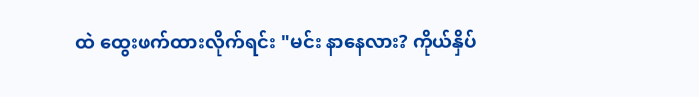ထဲ ထွေးဖက်ထားလိုက်ရင်း "မင်း နာနေလား? ကိုယ်နှိပ်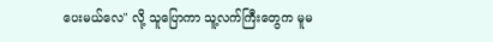ပေးမယ်လေ" လို့ သူပြောကာ သူ့လက်ကြီးတွေက မူမ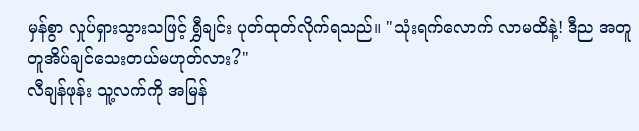မှန်စွာ လှုပ်ရှားသွားသဖြင့် ရွှီချင်း ပုတ်ထုတ်လိုက်ရသည်။ "သုံးရက်လောက် လာမထိနဲ့! ဒီည အတူတူအိပ်ချင်သေးတယ်မဟုတ်လား?"
လီချန်ဖုန်း သူ့လက်ကို အမြန်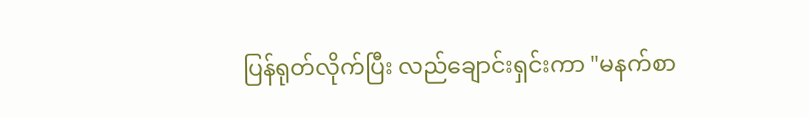ပြန်ရုတ်လိုက်ပြီး လည်ချောင်းရှင်းကာ "မနက်စာ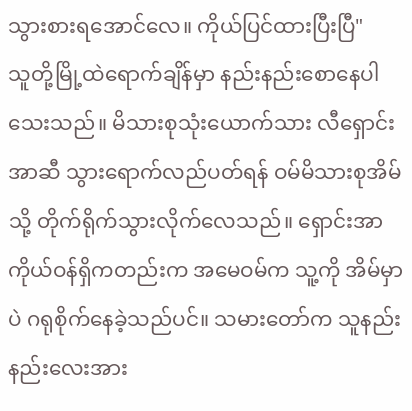သွားစားရအောင်လေ။ ကိုယ်ပြင်ထားပြီးပြီ"
သူတို့မြို့ထဲရောက်ချိန်မှာ နည်းနည်းစောနေပါသေးသည်။ မိသားစုသုံးယောက်သား လီရှောင်းအာဆီ သွားရောက်လည်ပတ်ရန် ဝမ်မိသားစုအိမ်သို့ တိုက်ရိုက်သွားလိုက်လေသည်။ ရှောင်းအာ ကိုယ်ဝန်ရှိကတည်းက အမေဝမ်က သူ့ကို အိမ်မှာပဲ ဂရုစိုက်နေခဲ့သည်ပင်။ သမားတော်က သူနည်းနည်းလေးအား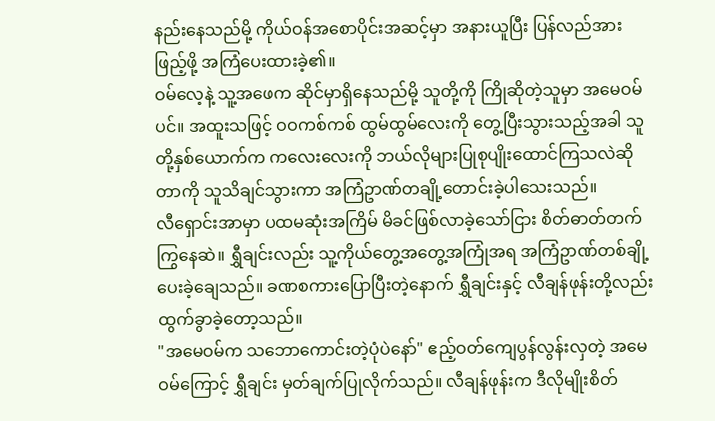နည်းနေသည်မို့ ကိုယ်ဝန်အစောပိုင်းအဆင့်မှာ အနားယူပြီး ပြန်လည်အားဖြည့်ဖို့ အကြံပေးထားခဲ့၏။
ဝမ်လေ့နဲ့ သူ့အဖေက ဆိုင်မှာရှိနေသည်မို့ သူတို့ကို ကြိုဆိုတဲ့သူမှာ အမေဝမ်ပင်။ အထူးသဖြင့် ဝဝကစ်ကစ် ထွမ်ထွမ်လေးကို တွေ့ပြီးသွားသည့်အခါ သူတို့နှစ်ယောက်က ကလေးလေးကို ဘယ်လိုများပြုစုပျိုးထောင်ကြသလဲဆိုတာကို သူသိချင်သွားကာ အကြံဥာဏ်တချို့တောင်းခဲ့ပါသေးသည်။
လီရှောင်းအာမှာ ပထမဆုံးအကြိမ် မိခင်ဖြစ်လာခဲ့သော်ငြား စိတ်ဓာတ်တက်ကြွနေဆဲ။ ရွှီချင်းလည်း သူ့ကိုယ်တွေ့အတွေ့အကြုံအရ အကြံဥာဏ်တစ်ချို့ ပေးခဲ့ချေသည်။ ခဏစကားပြောပြီးတဲ့နောက် ရွှီချင်းနှင့် လီချန်ဖုန်းတို့လည်း ထွက်ခွာခဲ့တော့သည်။
"အမေဝမ်က သဘောကောင်းတဲ့ပုံပဲနော်" ဧည့်ဝတ်ကျေပွန်လွန်းလှတဲ့ အမေဝမ်ကြောင့် ရွှီချင်း မှတ်ချက်ပြုလိုက်သည်။ လီချန်ဖုန်းက ဒီလိုမျိုးစိတ်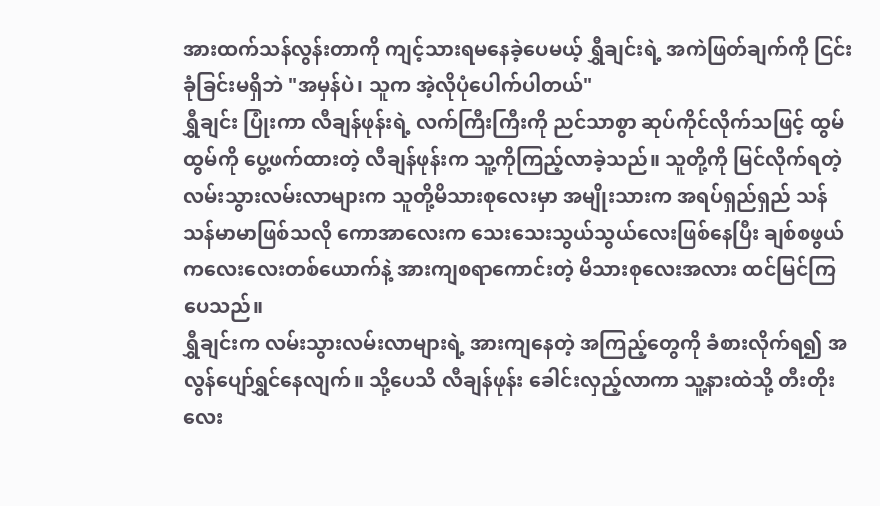အားထက်သန်လွန်းတာကို ကျင့်သားရမနေခဲ့ပေမယ့် ရွှီချင်းရဲ့ အကဲဖြတ်ချက်ကို ငြင်းခုံခြင်းမရှိဘဲ "အမှန်ပဲ၊ သူက အဲ့လိုပုံပေါက်ပါတယ်"
ရွှီချင်း ပြုံးကာ လီချန်ဖုန်းရဲ့ လက်ကြီးကြီးကို ညင်သာစွာ ဆုပ်ကိုင်လိုက်သဖြင့် ထွမ်ထွမ်ကို ပွေ့ဖက်ထားတဲ့ လီချန်ဖုန်းက သူ့ကိုကြည့်လာခဲ့သည်။ သူတို့ကို မြင်လိုက်ရတဲ့ လမ်းသွားလမ်းလာများက သူတို့မိသားစုလေးမှာ အမျိုးသားက အရပ်ရှည်ရှည် သန်သန်မာမာဖြစ်သလို ကောအာလေးက သေးသေးသွယ်သွယ်လေးဖြစ်နေပြီး ချစ်စဖွယ်ကလေးလေးတစ်ယောက်နဲ့ အားကျစရာကောင်းတဲ့ မိသားစုလေးအလား ထင်မြင်ကြပေသည်။
ရွှီချင်းက လမ်းသွားလမ်းလာများရဲ့ အားကျနေတဲ့ အကြည့်တွေကို ခံစားလိုက်ရ၍ အလွန်ပျော်ရွှင်နေလျက်။ သို့ပေသိ လီချန်ဖုန်း ခေါင်းလှည့်လာကာ သူ့နားထဲသို့ တီးတိုးလေး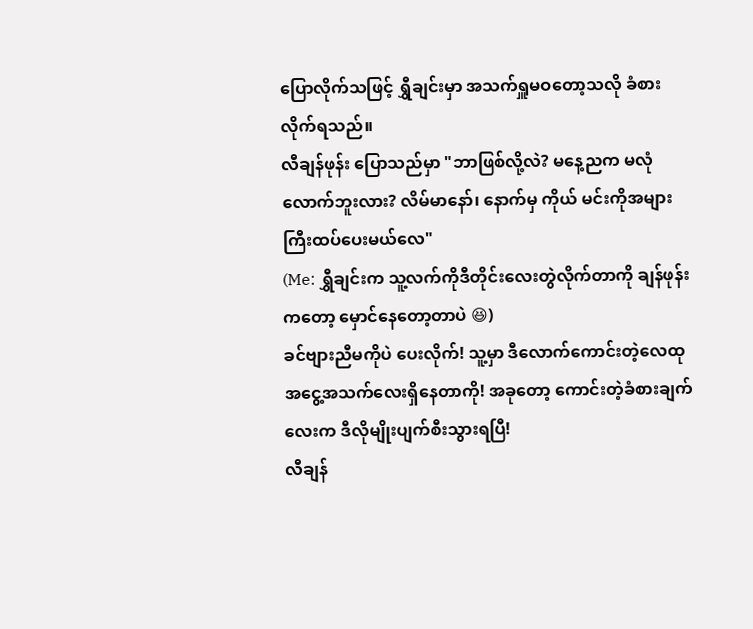ပြောလိုက်သဖြင့် ရွှီချင်းမှာ အသက်ရှူမဝတော့သလို ခံစားလိုက်ရသည်။
လီချန်ဖုန်း ပြောသည်မှာ "ဘာဖြစ်လို့လဲ? မနေ့ညက မလုံလောက်ဘူးလား? လိမ်မာနော်၊ နောက်မှ ကိုယ် မင်းကိုအများကြီးထပ်ပေးမယ်လေ"
(Me: ရွှီချင်းက သူ့လက်ကိုဒီတိုင်းလေးတွဲလိုက်တာကို ချန်ဖုန်းကတော့ မှောင်နေတော့တာပဲ 😆)
ခင်ဗျားညီမကိုပဲ ပေးလိုက်! သူ့မှာ ဒီလောက်ကောင်းတဲ့လေထုအငွေ့အသက်လေးရှိနေတာကို! အခုတော့ ကောင်းတဲ့ခံစားချက်လေးက ဒီလိုမျိုးပျက်စီးသွားရပြီ!
လီချန်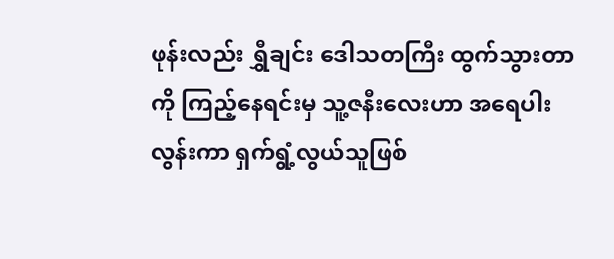ဖုန်းလည်း ရွှီချင်း ဒေါသတကြီး ထွက်သွားတာကို ကြည့်နေရင်းမှ သူ့ဇနီးလေးဟာ အရေပါးလွန်းကာ ရှက်ရွံ့လွယ်သူဖြစ်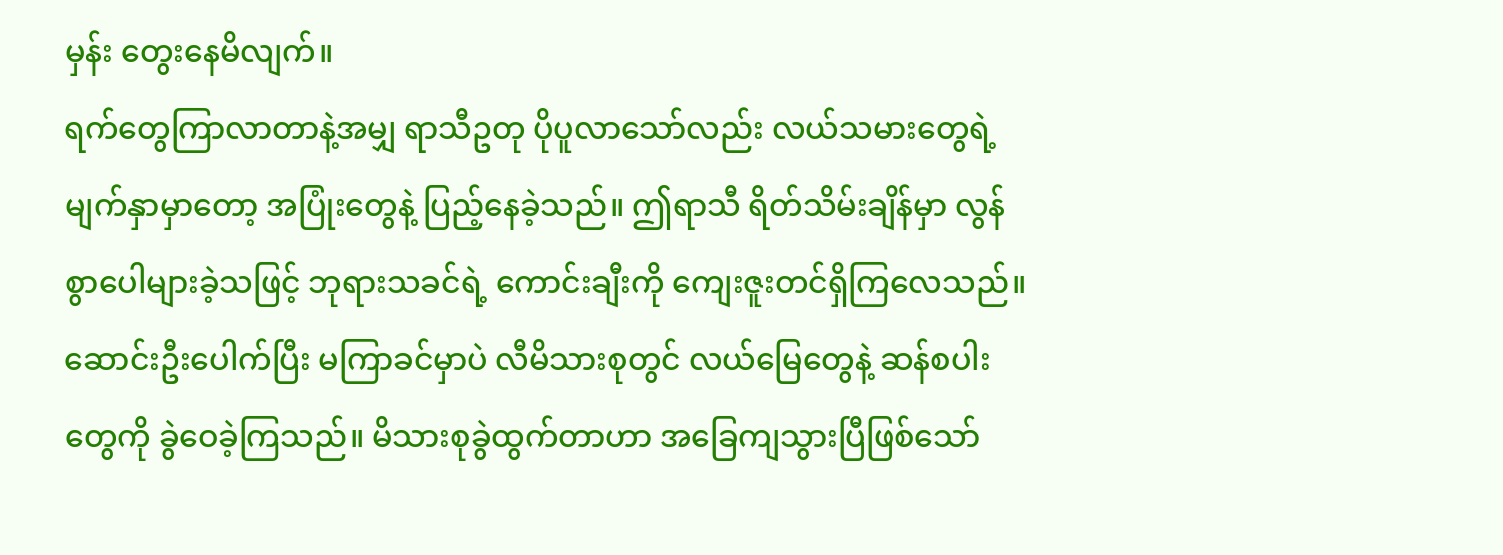မှန်း တွေးနေမိလျက်။
ရက်တွေကြာလာတာနဲ့အမျှ ရာသီဥတု ပိုပူလာသော်လည်း လယ်သမားတွေရဲ့ မျက်နှာမှာတော့ အပြုံးတွေနဲ့ ပြည့်နေခဲ့သည်။ ဤရာသီ ရိတ်သိမ်းချိန်မှာ လွန်စွာပေါများခဲ့သဖြင့် ဘုရားသခင်ရဲ့ ကောင်းချီးကို ကျေးဇူးတင်ရှိကြလေသည်။
ဆောင်းဦးပေါက်ပြီး မကြာခင်မှာပဲ လီမိသားစုတွင် လယ်မြေတွေနဲ့ ဆန်စပါးတွေကို ခွဲဝေခဲ့ကြသည်။ မိသားစုခွဲထွက်တာဟာ အခြေကျသွားပြီဖြစ်သော်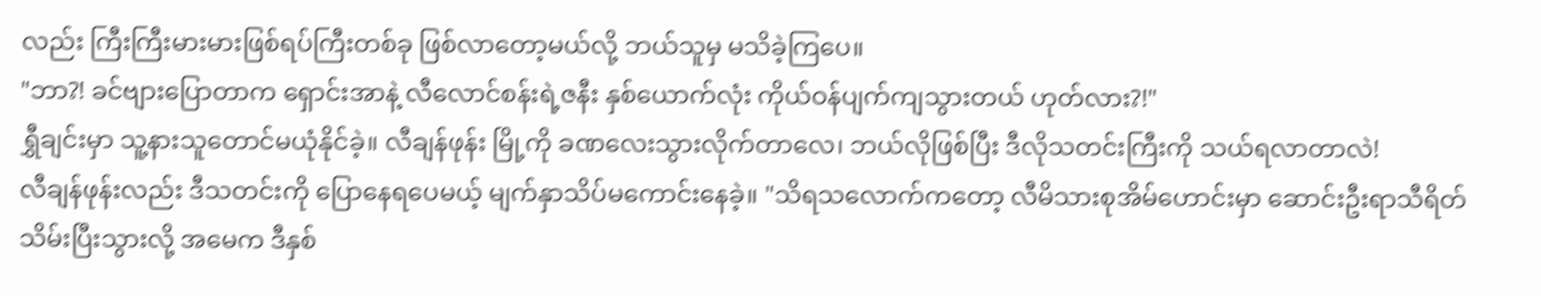လည်း ကြီးကြီးမားမားဖြစ်ရပ်ကြီးတစ်ခု ဖြစ်လာတော့မယ်လို့ ဘယ်သူမှ မသိခဲ့ကြပေ။
"ဘာ?! ခင်ဗျားပြောတာက ရှောင်းအာနဲ့ လီလောင်စန်းရဲ့ဇနီး နှစ်ယောက်လုံး ကိုယ်ဝန်ပျက်ကျသွားတယ် ဟုတ်လား?!"
ရွှီချင်းမှာ သူ့နားသူတောင်မယုံနိုင်ခဲ့။ လီချန်ဖုန်း မြို့ကို ခဏလေးသွားလိုက်တာလေ၊ ဘယ်လိုဖြစ်ပြီး ဒီလိုသတင်းကြီးကို သယ်ရလာတာလဲ!
လီချန်ဖုန်းလည်း ဒီသတင်းကို ပြောနေရပေမယ့် မျက်နှာသိပ်မကောင်းနေခဲ့။ "သိရသလောက်ကတော့ လီမိသားစုအိမ်ဟောင်းမှာ ဆောင်းဦးရာသီရိတ်သိမ်းပြီးသွားလို့ အမေက ဒီနှစ်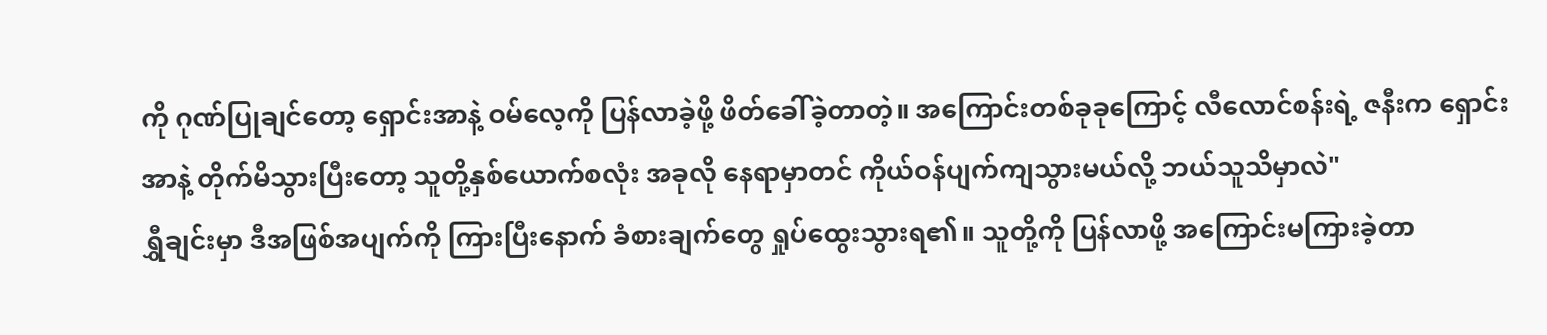ကို ဂုဏ်ပြုချင်တော့ ရှောင်းအာနဲ့ ဝမ်လေ့ကို ပြန်လာခဲ့ဖို့ ဖိတ်ခေါ်ခဲ့တာတဲ့။ အကြောင်းတစ်ခုခုကြောင့် လီလောင်စန်းရဲ့ ဇနီးက ရှောင်းအာနဲ့ တိုက်မိသွားပြီးတော့ သူတို့နှစ်ယောက်စလုံး အခုလို နေရာမှာတင် ကိုယ်ဝန်ပျက်ကျသွားမယ်လို့ ဘယ်သူသိမှာလဲ"
ရွှီချင်းမှာ ဒီအဖြစ်အပျက်ကို ကြားပြီးနောက် ခံစားချက်တွေ ရှုပ်ထွေးသွားရ၏။ သူတို့ကို ပြန်လာဖို့ အကြောင်းမကြားခဲ့တာ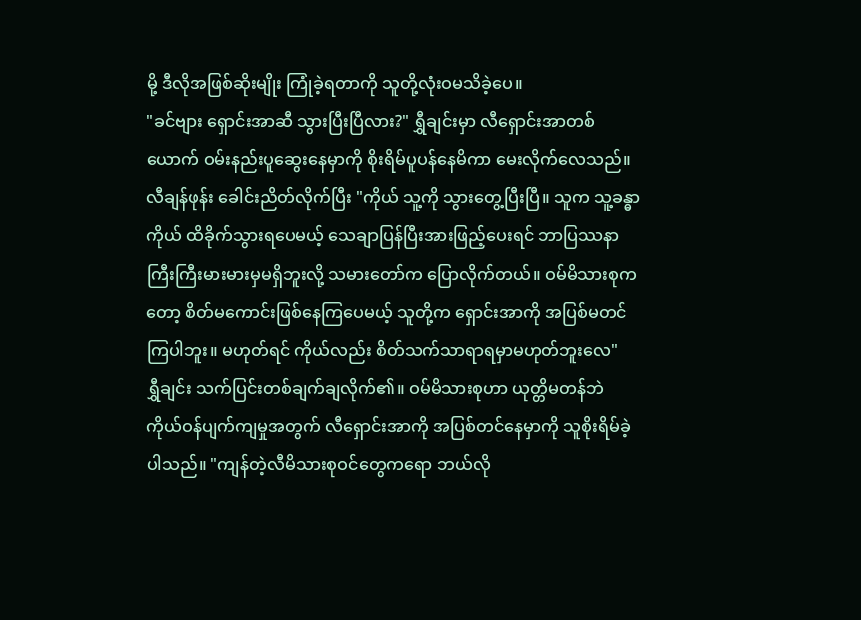မို့ ဒီလိုအဖြစ်ဆိုးမျိုး ကြုံခဲ့ရတာကို သူတို့လုံးဝမသိခဲ့ပေ။
"ခင်ဗျား ရှောင်းအာဆီ သွားပြီးပြီလား?" ရွှီချင်းမှာ လီရှောင်းအာတစ်ယောက် ဝမ်းနည်းပူဆွေးနေမှာကို စိုးရိမ်ပူပန်နေမိကာ မေးလိုက်လေသည်။
လီချန်ဖုန်း ခေါင်းညိတ်လိုက်ပြီး "ကိုယ် သူ့ကို သွားတွေ့ပြီးပြီ။ သူက သူ့ခန္ဓာကိုယ် ထိခိုက်သွားရပေမယ့် သေချာပြန်ပြီးအားဖြည့်ပေးရင် ဘာပြဿနာကြီးကြီးမားမားမှမရှိဘူးလို့ သမားတော်က ပြောလိုက်တယ်။ ဝမ်မိသားစုကတော့ စိတ်မကောင်းဖြစ်နေကြပေမယ့် သူတို့က ရှောင်းအာကို အပြစ်မတင်ကြပါဘူး။ မဟုတ်ရင် ကိုယ်လည်း စိတ်သက်သာရာရမှာမဟုတ်ဘူးလေ"
ရွှီချင်း သက်ပြင်းတစ်ချက်ချလိုက်၏။ ဝမ်မိသားစုဟာ ယုတ္တိမတန်ဘဲ ကိုယ်ဝန်ပျက်ကျမှုအတွက် လီရှောင်းအာကို အပြစ်တင်နေမှာကို သူစိုးရိမ်ခဲ့ပါသည်။ "ကျန်တဲ့လီမိသားစုဝင်တွေကရော ဘယ်လို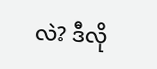လဲ? ဒီလို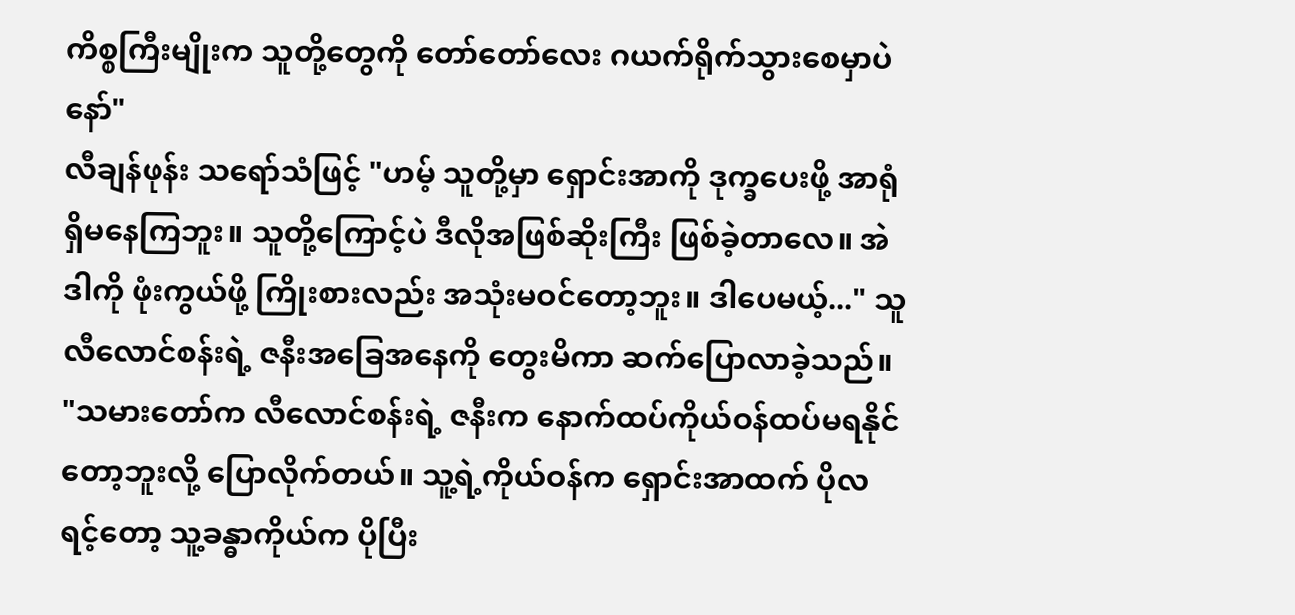ကိစ္စကြီးမျိုးက သူတို့တွေကို တော်တော်လေး ဂယက်ရိုက်သွားစေမှာပဲနော်"
လီချန်ဖုန်း သရော်သံဖြင့် "ဟမ့် သူတို့မှာ ရှောင်းအာကို ဒုက္ခပေးဖို့ အာရုံရှိမနေကြဘူး။ သူတို့ကြောင့်ပဲ ဒီလိုအဖြစ်ဆိုးကြီး ဖြစ်ခဲ့တာလေ။ အဲဒါကို ဖုံးကွယ်ဖို့ ကြိုးစားလည်း အသုံးမဝင်တော့ဘူး။ ဒါပေမယ့်..." သူ လီလောင်စန်းရဲ့ ဇနီးအခြေအနေကို တွေးမိကာ ဆက်ပြောလာခဲ့သည်။ "သမားတော်က လီလောင်စန်းရဲ့ ဇနီးက နောက်ထပ်ကိုယ်ဝန်ထပ်မရနိုင်တော့ဘူးလို့ ပြောလိုက်တယ်။ သူ့ရဲ့ကိုယ်ဝန်က ရှောင်းအာထက် ပိုလရင့်တော့ သူ့ခန္ဓာကိုယ်က ပိုပြီး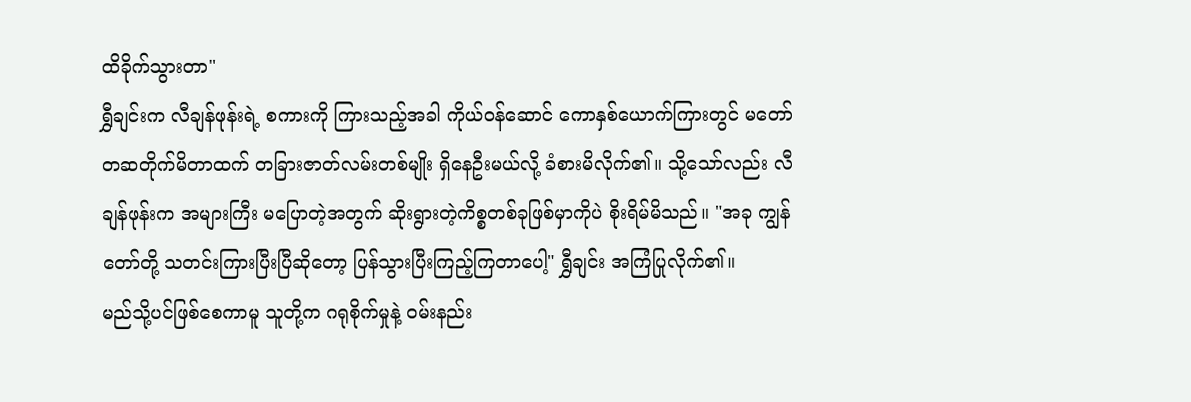ထိခိုက်သွားတာ"
ရွှီချင်းက လီချန်ဖုန်းရဲ့ စကားကို ကြားသည့်အခါ ကိုယ်ဝန်ဆောင် ကောနှစ်ယောက်ကြားတွင် မတော်တဆတိုက်မိတာထက် တခြားဇာတ်လမ်းတစ်မျိုး ရှိနေဦးမယ်လို့ ခံစားမိလိုက်၏။ သို့သော်လည်း လီချန်ဖုန်းက အများကြီး မပြောတဲ့အတွက် ဆိုးရွားတဲ့ကိစ္စတစ်ခုဖြစ်မှာကိုပဲ စိုးရိမ်မိသည်။ "အခု ကျွန်တော်တို့ သတင်းကြားပြီးပြီဆိုတော့ ပြန်သွားပြီးကြည့်ကြတာပေါ့" ရွှီချင်း အကြံပြုလိုက်၏။
မည်သို့ပင်ဖြစ်စေကာမူ သူတို့က ဂရုစိုက်မှုနဲ့ ဝမ်းနည်း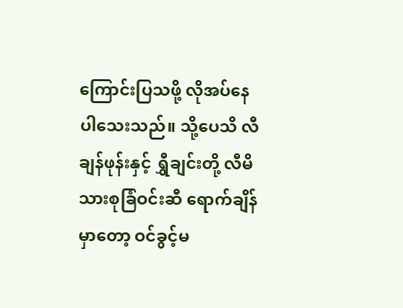ကြောင်းပြသဖို့ လိုအပ်နေပါသေးသည်။ သို့ပေသိ လီချန်ဖုန်းနှင့် ရွှီချင်းတို့ လီမိသားစုခြံဝင်းဆီ ရောက်ချိန်မှာတော့ ဝင်ခွင့်မ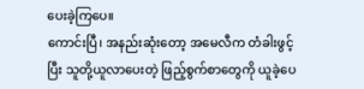ပေးခဲ့ကြပေ။
ကောင်းပြီ၊ အနည်းဆုံးတော့ အမေလီက တံခါးဖွင့်ပြီး သူတို့ယူလာပေးတဲ့ ဖြည့်စွက်စာတွေကို ယူခဲ့ပေ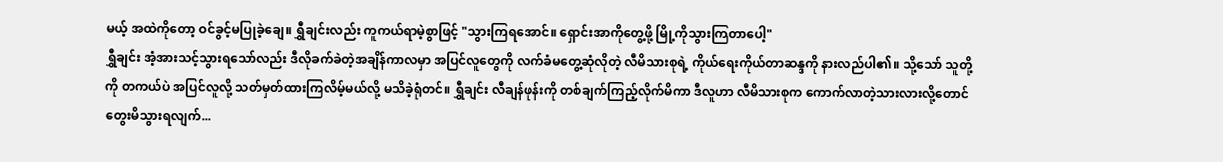မယ့် အထဲကိုတော့ ဝင်ခွင့်မပြုခဲ့ချေ။ ရွှီချင်းလည်း ကူကယ်ရာမဲ့စွာဖြင့် "သွားကြရအောင်။ ရှောင်းအာကိုတွေ့ဖို့ မြို့ကိုသွားကြတာပေါ့"
ရွှီချင်း အံ့အားသင့်သွားရသော်လည်း ဒီလိုခက်ခဲတဲ့အချိန်ကာလမှာ အပြင်လူတွေကို လက်ခံမတွေ့ဆုံလိုတဲ့ လီမိသားစုရဲ့ ကိုယ်ရေးကိုယ်တာဆန္ဒကို နားလည်ပါ၏။ သို့သော် သူတို့ကို တကယ်ပဲ အပြင်လူလို့ သတ်မှတ်ထားကြလိမ့်မယ်လို့ မသိခဲ့ရုံတင်။ ရွှီချင်း လီချန်ဖုန်းကို တစ်ချက်ကြည့်လိုက်မိကာ ဒီလူဟာ လီမိသားစုက ကောက်လာတဲ့သားလားလို့တောင် တွေးမိသွားရလျက်...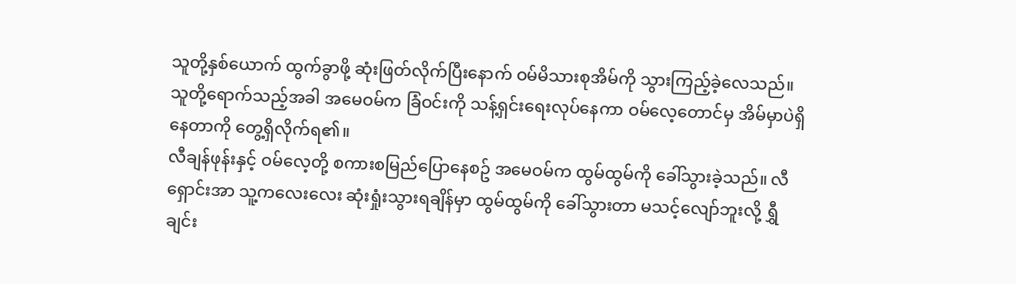သူတို့နှစ်ယောက် ထွက်ခွာဖို့ ဆုံးဖြတ်လိုက်ပြီးနောက် ဝမ်မိသားစုအိမ်ကို သွားကြည့်ခဲ့လေသည်။ သူတို့ရောက်သည့်အခါ အမေဝမ်က ခြံဝင်းကို သန့်ရှင်းရေးလုပ်နေကာ ဝမ်လေ့တောင်မှ အိမ်မှာပဲရှိနေတာကို တွေ့ရှိလိုက်ရ၏။
လီချန်ဖုန်းနှင့် ဝမ်လေ့တို့ စကားစမြည်ပြောနေစဥ် အမေဝမ်က ထွမ်ထွမ်ကို ခေါ်သွားခဲ့သည်။ လီရှောင်းအာ သူ့ကလေးလေး ဆုံးရှုံးသွားရချိန်မှာ ထွမ်ထွမ်ကို ခေါ်သွားတာ မသင့်လျော်ဘူးလို့ ရွှီချင်း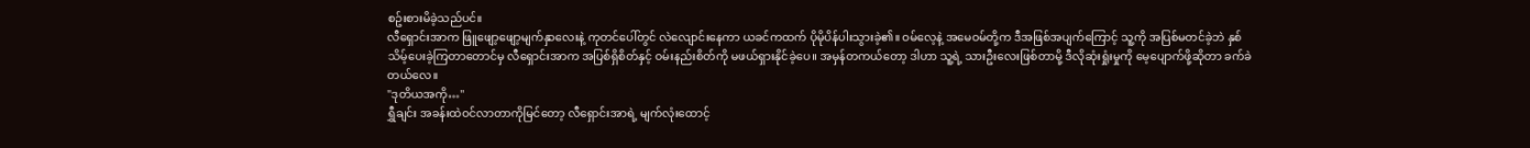စဥ်းစားမိခဲ့သည်ပင်။
လီရှောင်းအာက ဖြူဖျော့ဖျော့မျက်နှာလေးနဲ့ ကုတင်ပေါ်တွင် လဲလျောင်းနေကာ ယခင်ကထက် ပိုမိုပိန်ပါးသွားခဲ့၏။ ဝမ်လေ့နဲ့ အမေဝမ်တို့က ဒီအဖြစ်အပျက်ကြောင့် သူ့ကို အပြစ်မတင်ခဲ့ဘဲ နှစ်သိမ့်ပေးခဲ့ကြတာတောင်မှ လီရှောင်းအာက အပြစ်ရှိစိတ်နှင့် ဝမ်းနည်းစိတ်ကို မဖယ်ရှားနိုင်ခဲ့ပေ။ အမှန်တကယ်တော့ ဒါဟာ သူ့ရဲ့ သားဦးလေးဖြစ်တာမို့ ဒီလိုဆုံးရှုံးမှုကို မေ့ပျောက်ဖို့ဆိုတာ ခက်ခဲတယ်လေ။
"ဒုတိယအကို…"
ရွှီချင်း အခန်းထဲဝင်လာတာကိုမြင်တော့ လီရှောင်းအာရဲ့ မျက်လုံးထောင့်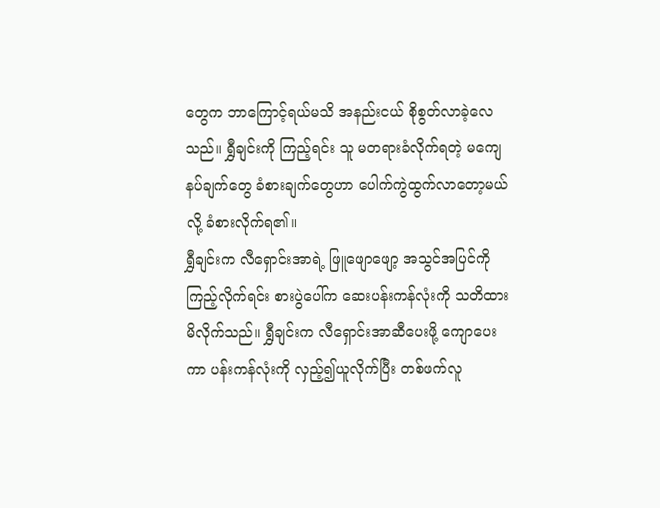တွေက ဘာကြောင့်ရယ်မသိ အနည်းငယ် စိုစွတ်လာခဲ့လေသည်။ ရွှီချင်းကို ကြည့်ရင်း သူ မတရားခံလိုက်ရတဲ့ မကျေနပ်ချက်တွေ ခံစားချက်တွေဟာ ပေါက်ကွဲထွက်လာတော့မယ်လို့ ခံစားလိုက်ရ၏။
ရွှီချင်းက လီရှောင်းအာရဲ့ ဖြူဖျောဖျော့ အသွင်အပြင်ကို ကြည့်လိုက်ရင်း စားပွဲပေါ်က ဆေးပန်းကန်လုံးကို သတိထားမိလိုက်သည်။ ရွှီချင်းက လီရှောင်းအာဆီပေးဖို့ ကျောပေးကာ ပန်းကန်လုံးကို လှည့်၍ယူလိုက်ပြီး တစ်ဖက်လူ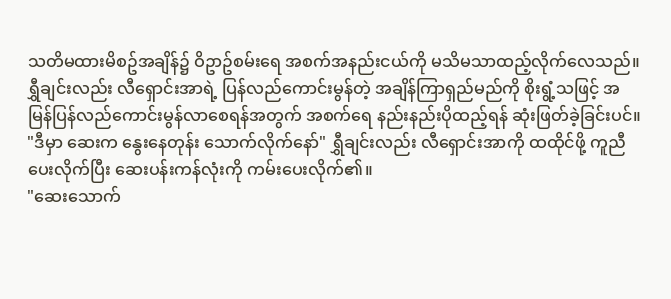သတိမထားမိစဥ်အချိန်၌ ဝိဥာဥ်စမ်းရေ အစက်အနည်းငယ်ကို မသိမသာထည့်လိုက်လေသည်။
ရွှီချင်းလည်း လီရှောင်းအာရဲ့ ပြန်လည်ကောင်းမွန်တဲ့ အချိန်ကြာရှည်မည်ကို စိုးရွံ့သဖြင့် အမြန်ပြန်လည်ကောင်းမွန်လာစေရန်အတွက် အစက်ရေ နည်းနည်းပိုထည့်ရန် ဆုံးဖြတ်ခဲ့ခြင်းပင်။
"ဒီမှာ ဆေးက နွေးနေတုန်း သောက်လိုက်နော်" ရွှီချင်းလည်း လီရှောင်းအာကို ထထိုင်ဖို့ ကူညီပေးလိုက်ပြီး ဆေးပန်းကန်လုံးကို ကမ်းပေးလိုက်၏။
"ဆေးသောက်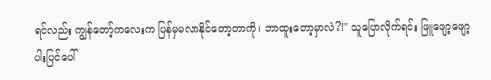ရင်လည်း ကျွန်တော့်ကလေးက ပြန်မှမလာနိုင်တော့တာကို၊ ဘာထူးတော့မှာလဲ?!" သူပြောလိုက်ရင်း ဖြူဖျော့ဖျော့ပါးပြင်ပေါ်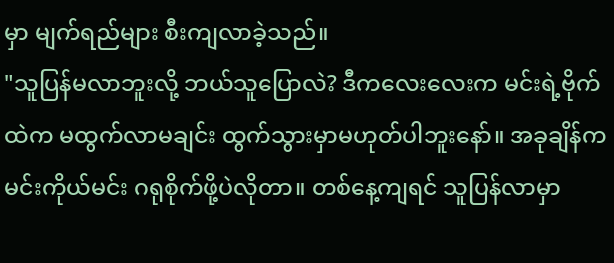မှာ မျက်ရည်များ စီးကျလာခဲ့သည်။
"သူပြန်မလာဘူးလို့ ဘယ်သူပြောလဲ? ဒီကလေးလေးက မင်းရဲ့ဗိုက်ထဲက မထွက်လာမချင်း ထွက်သွားမှာမဟုတ်ပါဘူးနော်။ အခုချိန်က မင်းကိုယ်မင်း ဂရုစိုက်ဖို့ပဲလိုတာ။ တစ်နေ့ကျရင် သူပြန်လာမှာ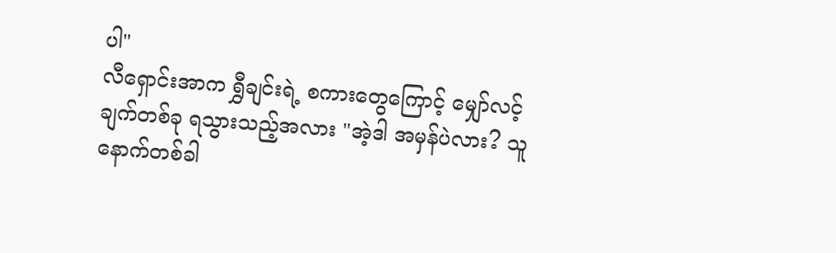ပါ"
လီရှောင်းအာက ရွှီချင်းရဲ့ စကားတွေကြောင့် မျှော်လင့်ချက်တစ်ခု ရသွားသည့်အလား "အဲ့ဒါ အမှန်ပဲလား? သူ နောက်တစ်ခါ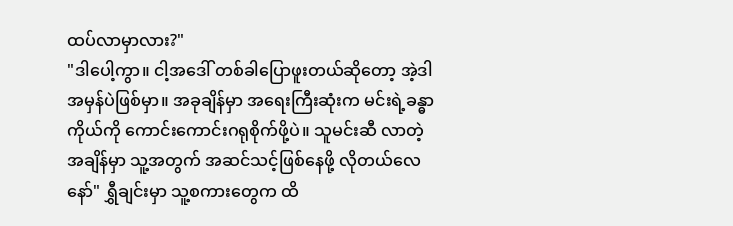ထပ်လာမှာလား?"
"ဒါပေါ့ကွာ။ ငါ့အဒေါ် တစ်ခါပြောဖူးတယ်ဆိုတော့ အဲ့ဒါအမှန်ပဲဖြစ်မှာ။ အခုချိန်မှာ အရေးကြီးဆုံးက မင်းရဲ့ခန္ဓာကိုယ်ကို ကောင်းကောင်းဂရုစိုက်ဖို့ပဲ။ သူမင်းဆီ လာတဲ့အချိန်မှာ သူ့အတွက် အဆင်သင့်ဖြစ်နေဖို့ လိုတယ်လေနော်" ရွှီချင်းမှာ သူ့စကားတွေက ထိ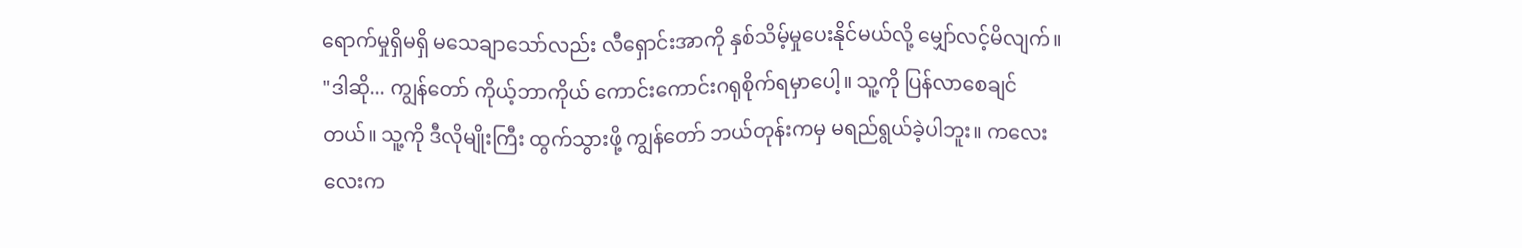ရောက်မှုရှိမရှိ မသေချာသော်လည်း လီရှောင်းအာကို နှစ်သိမ့်မှုပေးနိုင်မယ်လို့ မျှော်လင့်မိလျက်။
"ဒါဆို... ကျွန်တော် ကိုယ့်ဘာကိုယ် ကောင်းကောင်းဂရုစိုက်ရမှာပေါ့။ သူ့ကို ပြန်လာစေချင်တယ်။ သူ့ကို ဒီလိုမျိုးကြီး ထွက်သွားဖို့ ကျွန်တော် ဘယ်တုန်းကမှ မရည်ရွယ်ခဲ့ပါဘူး။ ကလေးလေးက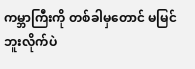ကမ္ဘာကြီးကို တစ်ခါမှတောင် မမြင်ဘူးလိုက်ပဲ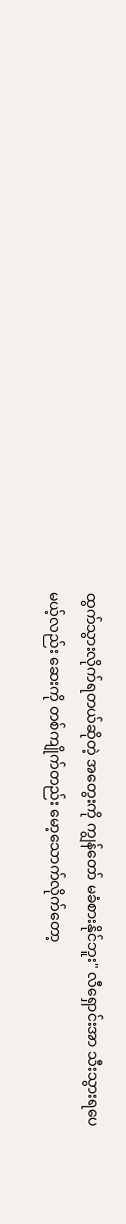ထွက်သွားလိုက်ရတယ်ဆိုတဲ့ အတွေးကို ကျွန်တော် မခံစားနိုင်ဘူး" လီရှောင်းအာ သီးသွားရပေမယ့်လည်း ဆေးကို တစ်ကျိုက်တည်း မော့သောက်လိုက်တော့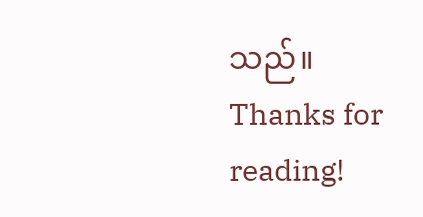သည်။
Thanks for reading!